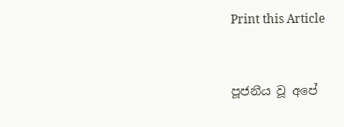Print this Article


පූජනීය වූ අපේ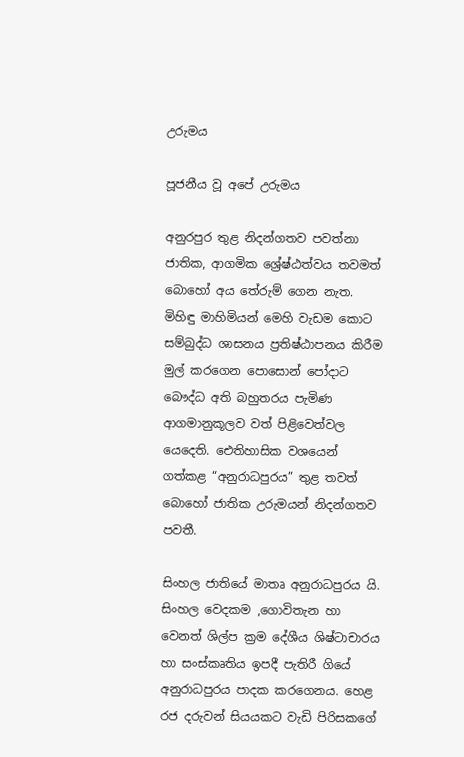උරුමය

පූජනීය වූ අපේ උරුමය

අනුරපුර තුළ නිදන්ගතව පවත්නා ජාතික, ආගමික ශ්‍රේෂ්ඨත්වය තවමත් බොහෝ අය තේරුම් ගෙන නැත. මිහිඳු මාහිමියන් මෙහි වැඩම කොට සම්බුද්ධ ශාසනය ප්‍රතිෂ්ඨාපනය කිරීම මුල් කරගෙන පොසොන් පෝදාට බෞද්ධ අති බහුතරය පැමිණ ආගමානුකූලව වත් පිළිවෙත්වල යෙදෙති. ඓතිහාසික වශයෙන් ගත්කළ “අනුරාධපුරය” තුළ තවත් බොහෝ ජාතික උරුමයන් නිදන්ගතව පවතී.

සිංහල ජාතියේ මාතෘ අනුරාධපුරය යි. සිංහල වෙදකම ,ගොවිතැන හා වෙනත් ශිල්ප ක්‍රම දේශීය ශිෂ්ටාචාරය හා සංස්කෘතිය ඉපදී පැතිරී ගියේ අනුරාධපුරය පාදක කරගෙනය. හෙළ රජ දරුවන් සියයකට වැඩි පිරිසකගේ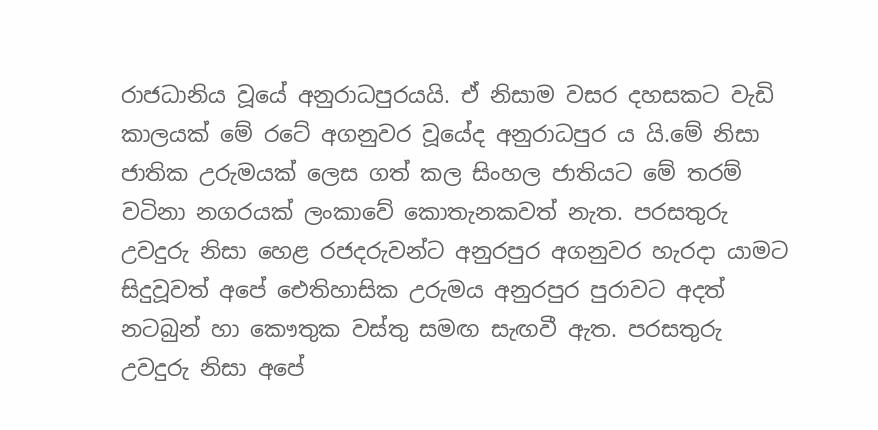රාජධානිය වූයේ අනුරාධපුරයයි. ඒ නිසාම වසර දහසකට වැඩි කාලයක් මේ රටේ අගනුවර වූයේද අනුරාධපුර ය යි.මේ නිසා ජාතික උරුමයක් ලෙස ගත් කල සිංහල ජාතියට මේ තරම් වටිනා නගරයක් ලංකාවේ කොතැනකවත් නැත. පරසතුරු උවදුරු නිසා හෙළ රජදරුවන්ට අනුරපුර අගනුවර හැරදා යාමට සිදුවූවත් අපේ ඓතිහාසික උරුමය අනුරපුර පුරාවට අදත් නටබුන් හා කෞතුක වස්තු සමඟ සැඟවී ඇත. පරසතුරු උවදුරු නිසා අපේ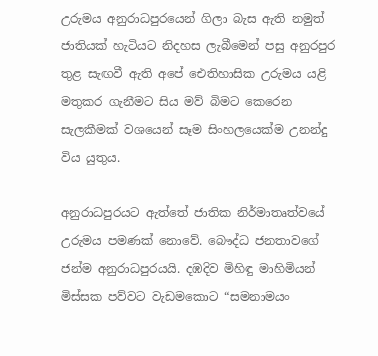උරුමය අනුරාධපුරයෙන් ගිලා බැස ඇති නමුත් ජාතියක් හැටියට නිදහස ලැබීමෙන් පසු අනුරපුර තුළ සැඟවී ඇති අපේ ඓතිහාසික උරුමය යළි මතුකර ගැනීමට සිය මව් බිමට කෙරෙන සැලකීමක් වශයෙන් සෑම සිංහලයෙක්ම උනන්දු විය යුතුය.

අනුරාධපුරයට ඇත්තේ ජාතික නිර්මාතෘත්වයේ උරුමය පමණක් නොවේ. බෞද්ධ ජනතාවගේ ජන්ම අනුරාධපුරයයි. දඹදිව මිහිඳු මාහිමියන් මිස්සක පව්වට වැඩමකොට “සමනාමයං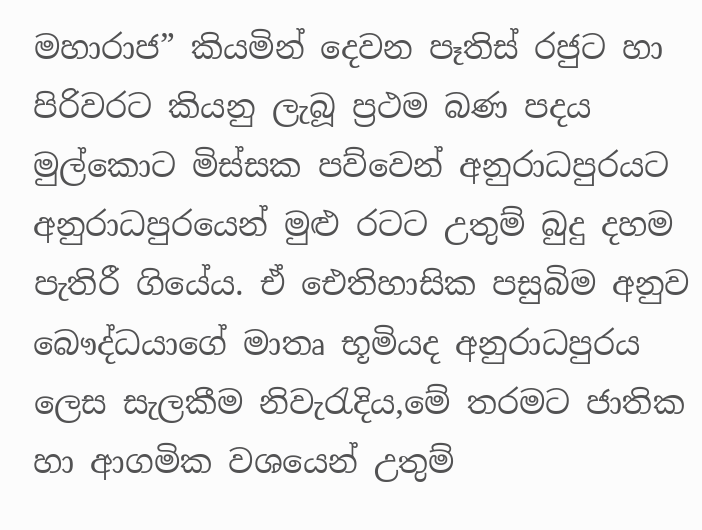මහාරාජ” කියමින් දෙවන පෑතිස් රජුට හා පිරිවරට කියනු ලැබූ ප්‍රථම බණ පදය මුල්කොට මිස්සක පව්වෙන් අනුරාධපුරයට අනුරාධපුරයෙන් මුළු රටට උතුම් බුදු දහම පැතිරී ගියේය. ඒ ඓතිහාසික පසුබිම අනුව බෞද්ධයාගේ මාතෘ භූමියද අනුරාධපුරය ලෙස සැලකීම නිවැරැදිය,මේ තරමට ජාතික හා ආගමික වශයෙන් උතුම්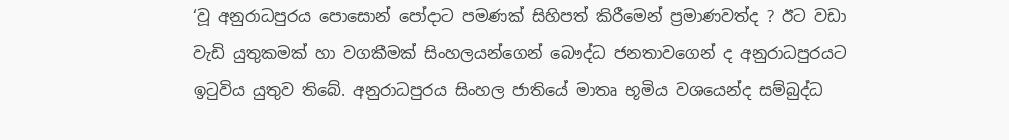‘වූ අනුරාධපුරය පොසොන් පෝදාට පමණක් සිහිපත් කිරීමෙන් ප්‍රමාණවත්ද ? ඊට වඩා වැඩි යුතුකමක් හා වගකීමක් සිංහලයන්ගෙන් බෞද්ධ ජනතාවගෙන් ද අනුරාධපුරයට ඉටුවිය යුතුව තිබේ. අනුරාධපුරය සිංහල ජාතියේ මාතෘ භූමිය වශයෙන්ද සම්බුද්ධ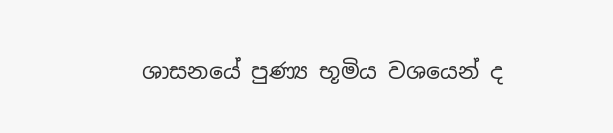ශාසනයේ පුණ්‍ය භූමිය වශයෙන් ද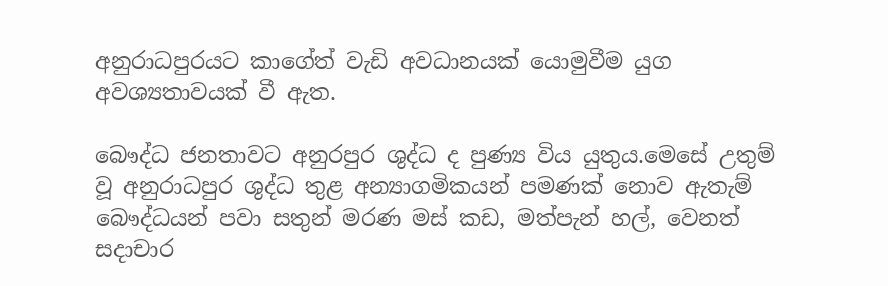අනුරාධපුරයට කාගේත් වැඩි අවධානයක් යොමුවීම යුග අවශ්‍යතාවයක් වී ඇත.

බෞද්ධ ජනතාවට අනුරපුර ශුද්ධ ද පුණ්‍ය විය යුතුය.මෙසේ උතුම් වූ අනුරාධපුර ශුද්ධ තුළ අන්‍යාගමිකයන් පමණක් නොව ඇතැම් බෞද්ධයන් පවා සතුන් මරණ මස් කඩ, මත්පැන් හල්, වෙනත් සදාචාර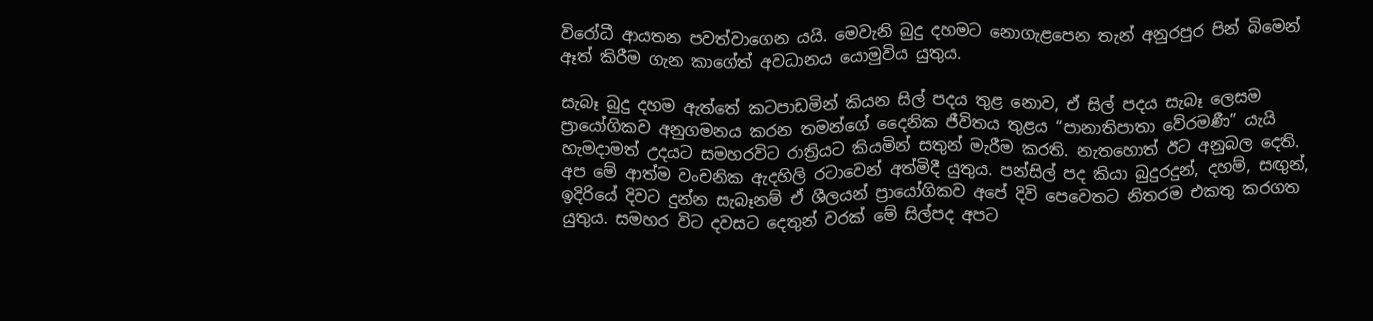විරෝධී ආයතන පවත්වාගෙන යයි. මෙවැනි බුදු දහමට නොගැළපෙන තැන් අනුරපුර පින් බිමෙන් ඈත් කිරීම ගැන කාගේත් අවධානය යොමුවිය යුතුය.

සැබෑ බුදු දහම ඇත්තේ කටපාඩමින් කියන සිල් පදය තුළ නොව, ඒ සිල් පදය සැබෑ ලෙසම ප්‍රායෝගිකව අනුගමනය කරන තමන්ගේ දෛනික ජීවිතය තුළය “පානාතිපාතා වේරමණී” යැයි හැමදාමත් උදයට සමහරවිට රාත්‍රියට කියමින් සතුන් මැරීම කරති. නැතහොත් ඊට අනුබල දෙති. අප මේ ආත්ම වංචනික ඇදහිලි රටාවෙන් අත්මිදී යුතුය. පන්සිල් පද කියා බුදුරදුන්, දහම්, සඟුන්, ඉදිරියේ දිවට දුන්න සැබෑනම් ඒ ශීලයන් ප්‍රායෝගිකව අපේ දිවි පෙවෙතට නිතරම එකතු කරගත යුතුය. සමහර විට දවසට දෙතුන් වරක් මේ සිල්පද අපට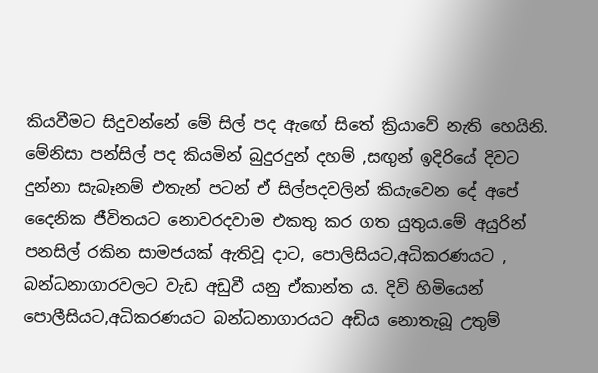කියවීමට සිදුවන්නේ මේ සිල් පද ඇඟේ සිතේ ක්‍රියාවේ නැති හෙයිනි. මේනිසා පන්සිල් පද කියමින් බුදුරදුන් දහම් ,සඟුන් ඉදිරියේ දිවට දුන්නා සැබෑනම් එතැන් පටන් ඒ සිල්පදවලින් කියැවෙන දේ අපේ දෛනික ජීවිතයට නොවරදවාම එකතු කර ගත යුතුය.මේ අයුරින් පනසිල් රකින සාමජයක් ඇතිවූ දාට, පොලිසියට,අධිකරණයට , බන්ධනාගාරවලට වැඩ අඩුවී යනු ඒකාන්ත ය. දිවි හිමියෙන් පොලීසියට,අධිකරණයට බන්ධනාගාරයට අඩිය නොතැබූ උතුම්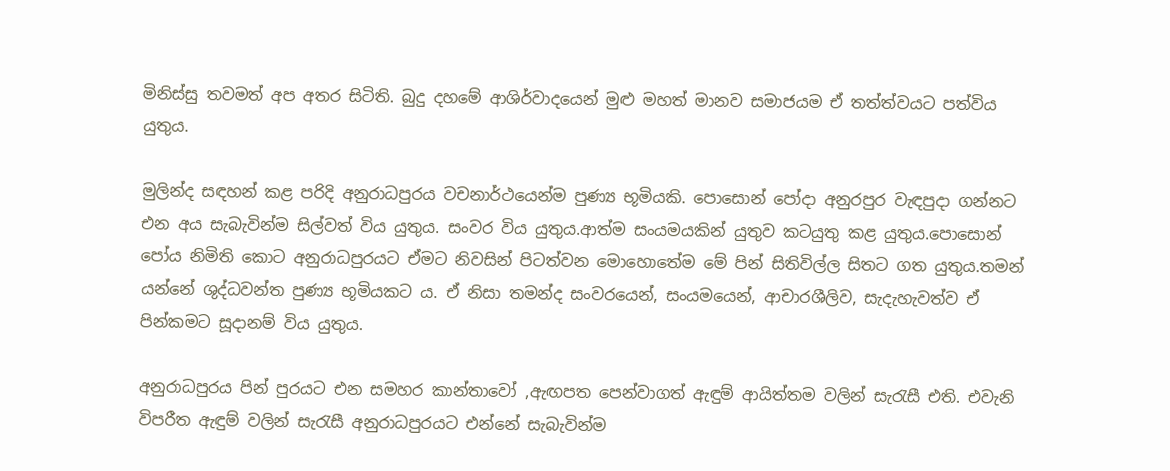මිනිස්සු තවමත් අප අතර සිටිති. බුදු දහමේ ආශිර්වාදයෙන් මුළු මහත් මානව සමාජයම ඒ තත්ත්වයට පත්විය යුතුය.

මුලින්ද සඳහන් කළ පරිදි අනුරාධපුරය වචනාර්ථයෙන්ම පුණ්‍ය භූමියකි. පොසොන් පෝදා අනුරපුර වැඳපුදා ගන්නට එන අය සැබැවින්ම සිල්වත් විය යුතුය. සංවර විය යුතුය.ආත්ම සංයමයකින් යුතුව කටයුතු කළ යුතුය.පොසොන් පෝය නිමිති කොට අනුරාධපුරයට ඒමට නිවසින් පිටත්වන මොහොතේම මේ පින් සිතිවිල්ල සිතට ගත යුතුය.තමන් යන්නේ ශුද්ධවන්ත පුණ්‍ය භූමියකට ය. ඒ නිසා තමන්ද සංවරයෙන්, සංයමයෙන්, ආචාරශීලිව, සැදැහැවත්ව ඒ පින්කමට සූදානම් විය යුතුය.

අනුරාධපුරය පින් පුරයට එන සමහර කාන්තාවෝ ,ඇඟපත පෙන්වාගත් ඇඳුම් ආයිත්තම වලින් සැරැසී එති. එවැනි විපරීත ඇඳුම් වලින් සැරැසී අනුරාධපුරයට එන්නේ සැබැවින්ම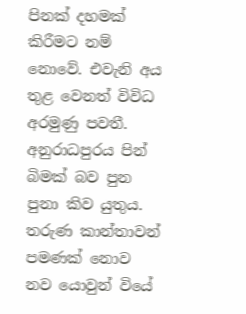පිනක් දහමක් කිරීමට නම් නොවේ. එවැනි අය තුළ වෙනත් විවිධ අරමුණු පවතී. අනුරාධපුරය පින් බිමක් බව පුන පුනා කිව යුතුය. තරුණ කාන්තාවන් පමණක් නොව නව යොවුන් වියේ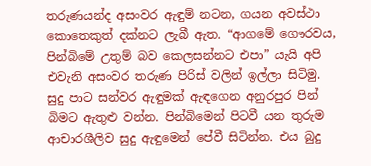තරුණයන්ද අසංවර ඇඳුම් නටන, ගයන අවස්ථා කොතෙකුත් දක්නට ලැබී ඇත. “ආගමේ ගෞරවය, පින්බිමේ උතුම් බව කෙලසන්නට එපා” යැයි අපි එවැනි අසංවර තරුණ පිරිස් වලින් ඉල්ලා සිටිමු. සුදු පාට සන්වර ඇඳුමක් ඇඳගෙන අනුරපුර පින් බිමට ඇතුළු වන්න. පින්බිමෙන් පිටවී යන තුරුම ආචාරශීලිව සුදු ඇඳුමෙන් පේවී සිටින්න. එය බුදු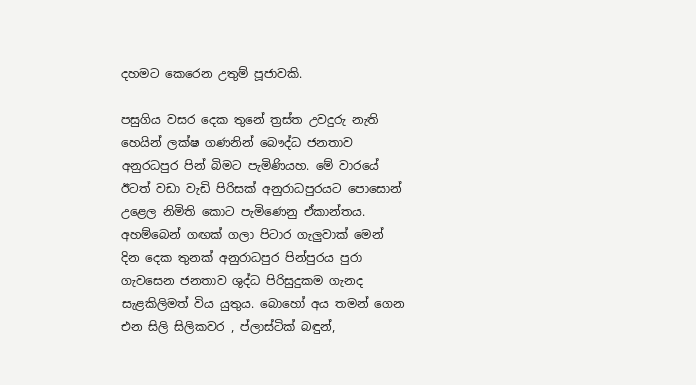දහමට කෙරෙන උතුම් පූජාවකි.

පසුගිය වසර දෙක තුනේ ත්‍රස්ත උවදුරු නැති හෙයින් ලක්ෂ ගණනින් බෞද්ධ ජනතාව අනුරධපුර පින් බිමට පැමිණියහ. මේ වාරයේ ඊටත් වඩා වැඩි පිරිසක් අනුරාධපුරයට පොසොන් උළෙල නිමිති කොට පැමිණෙනු ඒකාන්තය. අහම්බෙන් ගඟක් ගලා පිටාර ගැලුවාක් මෙන් දින දෙක තුනක් අනුරාධපුර පින්පුරය පුරා ගැවසෙන ජනතාව ශුද්ධ පිරිසුදුකම ගැනද සැළකිලිමත් විය යුතුය. බොහෝ අය තමන් ගෙන එන සිලි සිලිකවර , ප්ලාස්ටික් බඳුන්,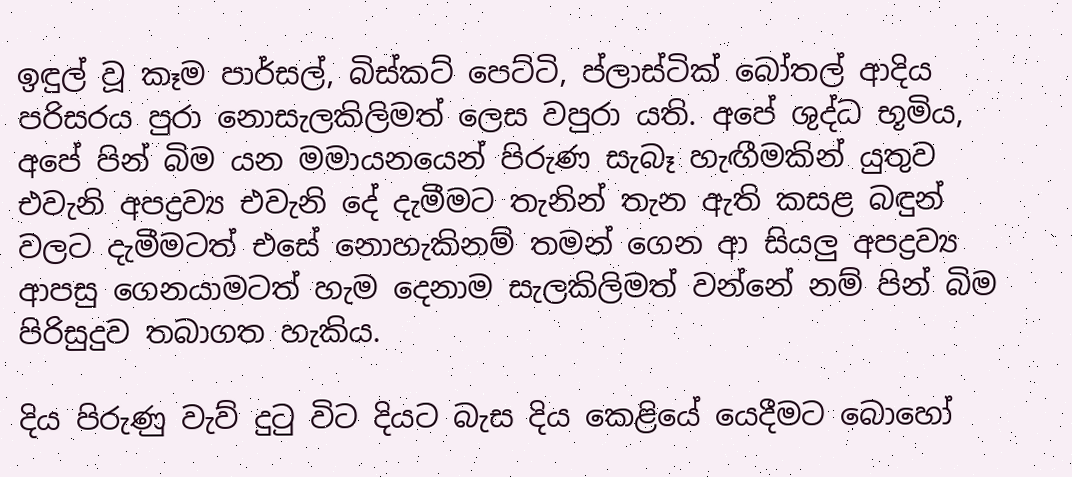ඉඳුල් වූ කෑම පාර්සල්, බිස්කට් පෙට්ටි, ප්ලාස්ටික් බෝතල් ආදිය පරිසරය පුරා නොසැලකිලිමත් ලෙස වපුරා යති. අපේ ශුද්ධ භූමිය, අපේ පින් බිම යන මමායනයෙන් පිරුණ සැබෑ හැඟීමකින් යුතුව එවැනි අපද්‍රව්‍ය එවැනි දේ දැමීමට තැනින් තැන ඇති කසළ බඳුන් වලට දැමීමටත් එසේ නොහැකිනම් තමන් ගෙන ආ සියලු අපද්‍රව්‍ය ආපසු ගෙනයාමටත් හැම දෙනාම සැලකිලිමත් වන්නේ නම් පින් බිම පිරිසුදුව තබාගත හැකිය.

දිය පිරුණු වැව් දුටු විට දියට බැස දිය කෙළියේ යෙදීමට බොහෝ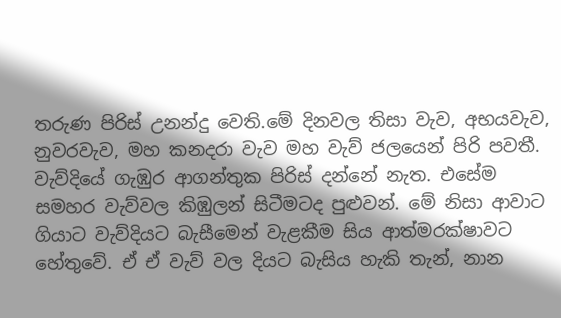තරුණ පිරිස් උනන්දු වෙති.මේ දිනවල තිසා වැව, අභයවැව, නුවරවැව, මහ කනදරා වැව මහ වැව් ජලයෙන් පිරි පවතී. වැව්දියේ ගැඹුර ආගන්තුක පිරිස් දන්නේ නැත. එසේම සමහර වැව්වල කිඹුලන් සිටීමටද පුළුවන්. මේ නිසා ආවාට ගියාට වැව්දියට බැසීමෙන් වැළකීම සිය ආත්මරක්ෂාවට හේතුවේ. ඒ ඒ වැව් වල දියට බැසිය හැකි තැන්, නාන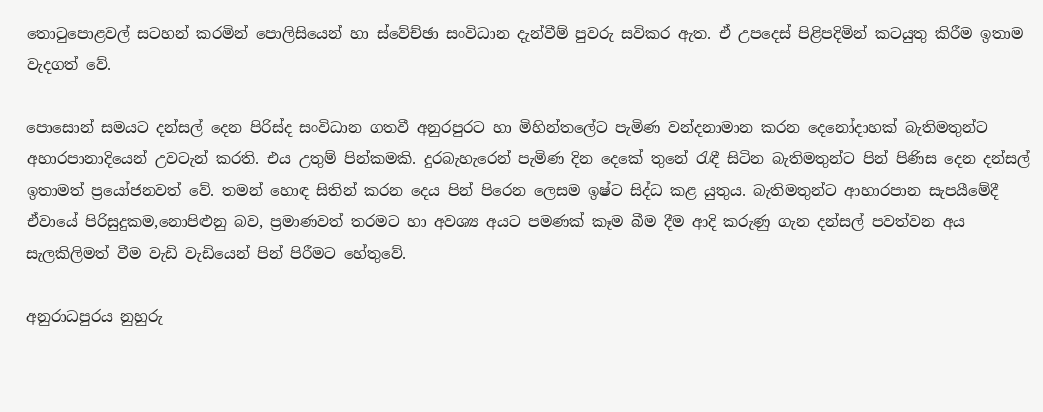තොටුපොළවල් සටහන් කරමින් පොලිසියෙන් හා ස්වේච්ඡා සංවිධාන දැන්වීම් පුවරු සවිකර ඇත. ඒ උපදෙස් පිළිපදිමින් කටයුතු කිරීම ඉතාම වැදගත් වේ.

පොසොන් සමයට දන්සල් දෙන පිරිස්ද සංවිධාන ගතවී අනුරපුරට හා මිහින්තලේට පැමිණ වන්දනාමාන කරන දෙනෝදාහක් බැතිමතුන්ට අහාරපානාදියෙන් උවටැන් කරති. එය උතුම් පින්කමකි. දුරබැහැරෙන් පැමිණ දින දෙකේ තුනේ රැඳී සිටින බැතිමතුන්ට පින් පිණිස දෙන දන්සල් ඉතාමත් ප්‍රයෝජනවත් වේ. තමන් හොඳ සිතින් කරන දෙය පින් පිරෙන ලෙසම ඉෂ්ට සිද්ධ කළ යුතුය. බැතිමතුන්ට ආහාරපාන සැපයීමේදී ඒවායේ පිරිසුදුකම,නොපිළුනු බව, ප්‍රමාණවත් තරමට හා අවශ්‍ය අයට පමණක් කෑම බීම දීම ආදි කරුණු ගැන දන්සල් පවත්වන අය සැලකිලිමත් වීම වැඩි වැඩියෙන් පින් පිරීමට හේතුවේ.

අනුරාධපුරය නුහුරු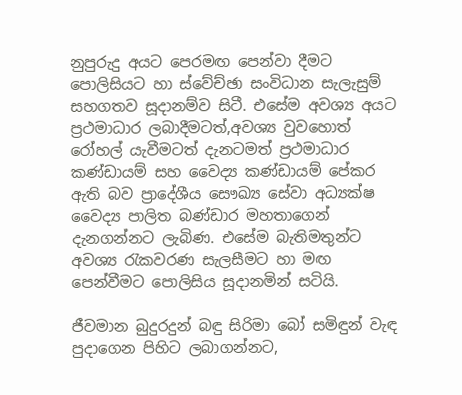නුපුරුදු අයට පෙරමඟ පෙන්වා දීමට පොලිසියට හා ස්වේච්ඡා සංවිධාන සැලැසුම් සහගතව සූදානම්ව සිටී. එසේම අවශ්‍ය අයට ප්‍රථමාධාර ලබාදීමටත්,අවශ්‍ය වුවහොත් රෝහල් යැවීමටත් දැනටමත් ප්‍රථමාධාර කණ්ඩායම් සහ වෛද්‍ය කණ්ඩායම් පේකර ඇති බව ප්‍රාදේශීය සෞඛ්‍ය සේවා අධ්‍යක්ෂ වෛද්‍ය පාලිත බණ්ඩාර මහතාගෙන් දැනගන්නට ලැබිණ. එසේම බැතිමතුන්ට අවශ්‍ය රැකවරණ සැලසීමට හා මඟ පෙන්වීමට පොලිසිය සූදානමින් සටියි.

ජීවමාන බුදුරදුන් බඳු සිරිමා බෝ සමිඳුන් වැඳ පුදාගෙන පිහිට ලබාගන්නට,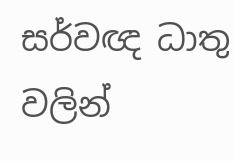සර්වඥ ධාතු වලින්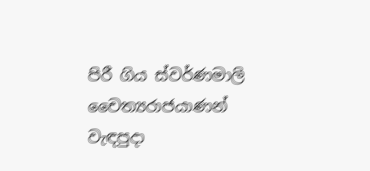පිරී ගිය ස්වර්ණමාලි චෛත්‍යරාජයාණන් වැඳපුදා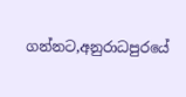ගන්නට,අනුරාධපුරයේ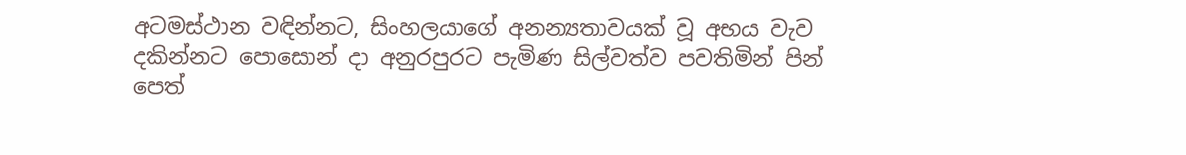අටමස්ථාන වඳින්නට, සිංහලයාගේ අනන්‍යතාවයක් වූ අභය වැව දකින්නට පොසොන් දා අනුරපුරට පැමිණ සිල්වත්ව පවතිමින් පින් පෙත්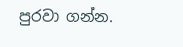පුරවා ගන්න.